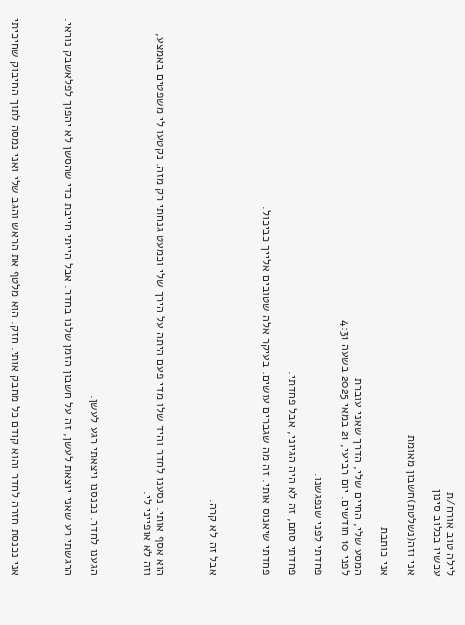לילה טוב אורח/ת
עכשיו בכלוב סינון

אני וזה(נשלטת)חשבון מאומת

אני כותבת

המסע שלי, החיים שלי, הדרך שאני עוברת
לפני 10 חודשים. יום רביעי, 21 במאי 2025 בשעה 4:31

פחדתי לפני שנפגשנו.

פחדתי סתם, זה לא היה הגיוני, אבל פחדתי.

פחדתי שיאנוס אותי. זה מה שגברים עושים. בעיקר אלה שטובים אלייך כביכול.



אבל זה לא קרה.



הוא אסף אותי. נסענו לחדר והיד שלו מדי פעם היתה על הירך שלי וכמעט גנחתי רק מזה. נקטעו לי משפטים באמצע, וזה לא אופייני לי.



הגענו לחדר. נכנסנו ויצאתי רגע לעשן.

הרגשתי רע שאני יוצאת לעשן, זה על חשבון הזמן שלנו בחדר. אבל הייתי חייבת כדי שהסשן לא יהפוך לפלאשבק נוראי.



אני נכנסת חזרה לחדר והוא קודם כל מחבק אותי. חזק. הוא מלטף את הראש והגב שלי ואני נמסה לתוך החיבוק שחיכיתי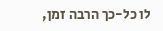לו כל-כך הרבה זמן,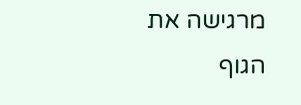מרגישה את הגוף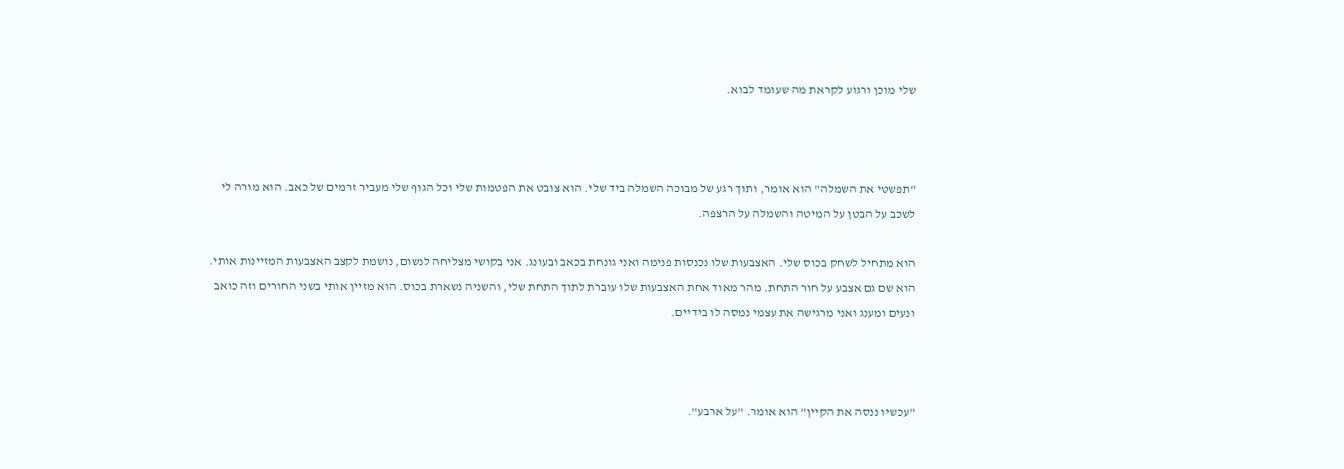שלי מוכן ורגוע לקראת מה שעומד לבוא.



"תפשטי את השמלה" הוא אומר, ותוך רגע של מבוכה השמלה ביד שלי. הוא צובט את הפטמות שלי וכל הגוף שלי מעביר זרמים של כאב. הוא מורה לי לשכב על הבטן על המיטה והשמלה על הרצפה.

הוא מתחיל לשחק בכוס שלי. האצבעות שלו נכנסות פנימה ואני גונחת בכאב ובעונג. אני בקושי מצליחה לנשום, נושמת לקצב האצבעות המזיינות אותי. הוא שם גם אצבע על חור התחת. מהר מאוד אחת האצבעות שלו עוברת לתוך התחת שלי, והשניה נשארת בכוס. הוא מזיין אותי בשני החורים וזה כואב ונעים ומענג ואני מרגישה את עצמי נמסה לו בידיים.



"עכשיו ננסה את הקיין" הוא אומר. "על ארבע".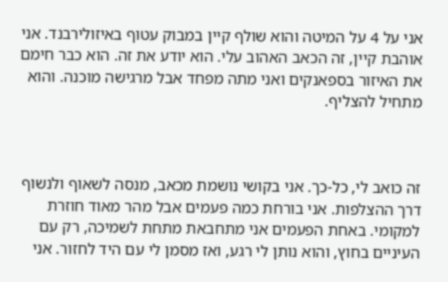אני על 4 על המיטה והוא שולף קיין במבוק עטוף באיזולירבנד. אני אוהבת קיין, זה הכאב האהוב עלי. הוא יודע את זה. הוא כבר חימם את האיזור בספאנקים ואני מתה מפחד אבל מרגישה מוכנה. והוא מתחיל להצליף.



זה כואב לי, כל-כך. אני בקושי נושמת מכאב, מנסה לשאוף ולנשוף דרך ההצלפות. אני בורחת כמה פעמים אבל מהר מאוד חוזרת למקומי. באחת הפעמים אני מתחבאת מתחת לשמיכה, רק עם העיניים בחוץ, והוא נותן לי רגע, ואז מסמן לי עם היד לחזור. אני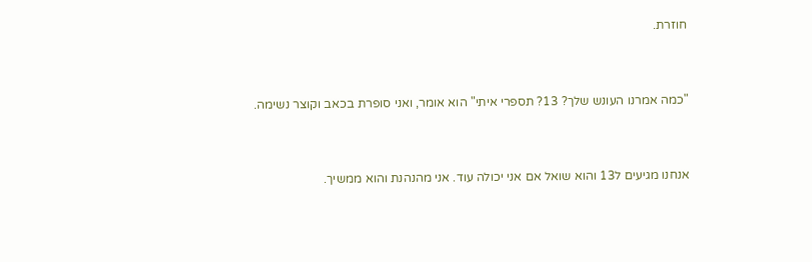חוזרת.



"כמה אמרנו העונש שלך? 13? תספרי איתי" הוא אומר, ואני סופרת בכאב וקוצר נשימה.



אנחנו מגיעים ל13 והוא שואל אם אני יכולה עוד. אני מהנהנת והוא ממשיך.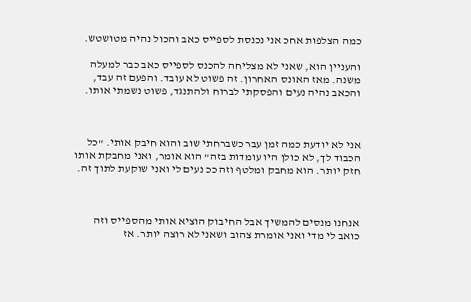כמה הצלפות אחכ אני נכנסת לספייס כאב והכול נהיה מטושטש.

והעניין הוא, שאני לא מצליחה להכנס לספייס כאב כבר למעלה משנה. מאז האונס האחרון. זה פשוט לא עובד. והפעם זה עבד, והכאב נהיה נעים והפסקתי לברוח ולהתנגד, פשוט נשמתי אותו.



אני לא יודעת כמה זמן עבר כשברחתי שוב והוא חיבק אותי. "כל הכבוד לך, לא כולן היו עומדות בזה" הוא אומר, ואני מחבקת אותו חזק יותר. הוא מחבק ומלטף וזה ככ נעים לי ואני שוקעת לתוך זה.



אנחנו מנסים להמשיך אבל החיבוק הוציא אותי מהספייס וזה כואב לי מדי ואני אומרת צהוב ושאני לא רוצה יותר. אז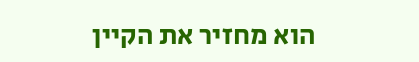הוא מחזיר את הקיין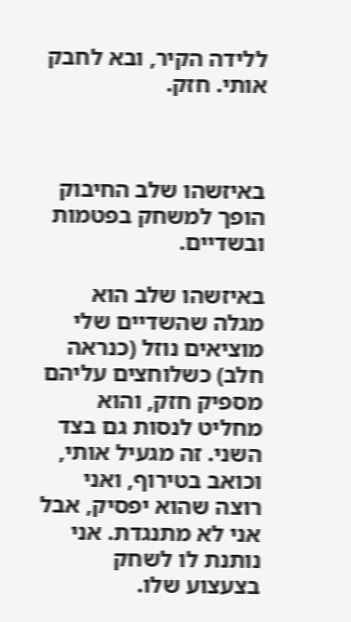ללידה הקיר, ובא לחבק אותי. חזק.



באיזשהו שלב החיבוק הופך למשחק בפטמות ובשדיים.

באיזשהו שלב הוא מגלה שהשדיים שלי מוציאים נוזל (כנראה חלב) כשלוחצים עליהם מספיק חזק, והוא מחליט לנסות גם בצד השני. זה מגעיל אותי, וכואב בטירוף, ואני רוצה שהוא יפסיק, אבל אני לא מתנגדת. אני נותנת לו לשחק בצעצוע שלו.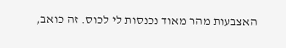האצבעות מהר מאוד נכנסות לי לכוס. זה כואב,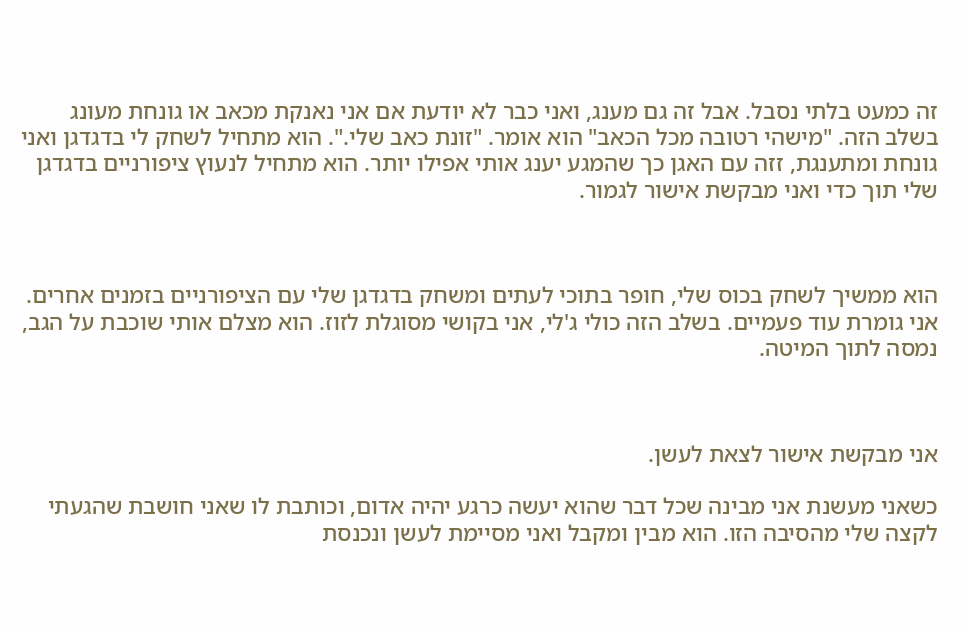זה כמעט בלתי נסבל. אבל זה גם מענג, ואני כבר לא יודעת אם אני נאנקת מכאב או גונחת מעונג בשלב הזה. "מישהי רטובה מכל הכאב" הוא אומר. "זונת כאב שלי.". הוא מתחיל לשחק לי בדגדגן ואני גונחת ומתענגת, זזה עם האגן כך שהמגע יענג אותי אפילו יותר. הוא מתחיל לנעוץ ציפורניים בדגדגן שלי תוך כדי ואני מבקשת אישור לגמור.



הוא ממשיך לשחק בכוס שלי, חופר בתוכי לעתים ומשחק בדגדגן שלי עם הציפורניים בזמנים אחרים. אני גומרת עוד פעמיים. בשלב הזה כולי ג'לי, אני בקושי מסוגלת לזוז. הוא מצלם אותי שוכבת על הגב, נמסה לתוך המיטה.



אני מבקשת אישור לצאת לעשן.

כשאני מעשנת אני מבינה שכל דבר שהוא יעשה כרגע יהיה אדום, וכותבת לו שאני חושבת שהגעתי לקצה שלי מהסיבה הזו. הוא מבין ומקבל ואני מסיימת לעשן ונכנסת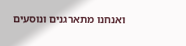ואנחנו מתארגנים ונוסעים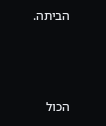הביתה.



הכול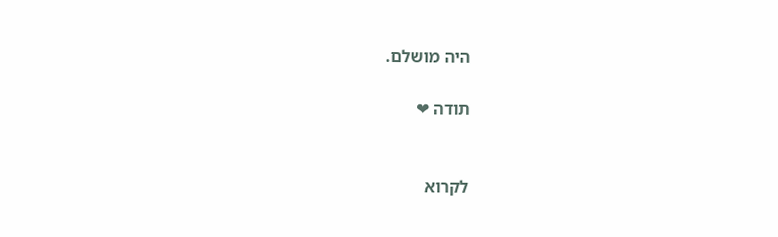היה מושלם.

תודה ❤


לקרוא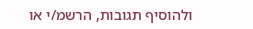ולהוסיף תגובות, הרשמ/י או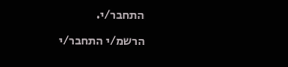התחבר/י.

הרשמ/י התחבר/י